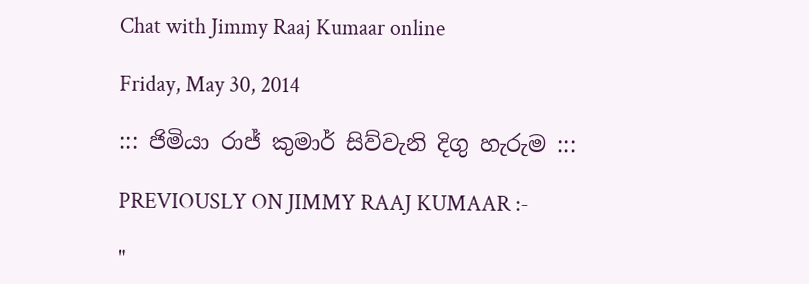Chat with Jimmy Raaj Kumaar online

Friday, May 30, 2014

::: ජිමියා රාජ් කුමාර් සිව්වැනි දිගු හැරුම :::

PREVIOUSLY ON JIMMY RAAJ KUMAAR :-

"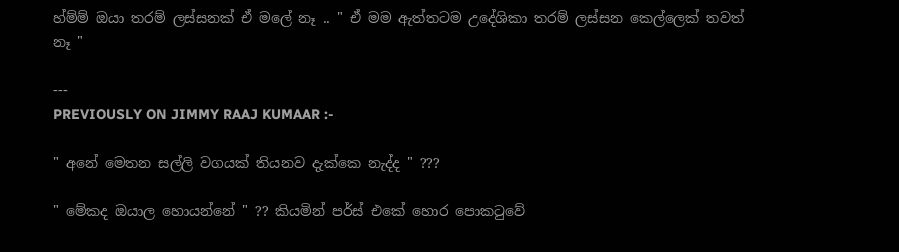හ්ම්ම් ඔයා තරම් ලස්සනක් ඒ මලේ නෑ .. " ඒ මම ඇත්තටම උදේශිකා තරම් ලස්සන කෙල්ලෙක් තවත් නෑ "

---
PREVIOUSLY ON JIMMY RAAJ KUMAAR :-

" අනේ මෙතන සල්ලි වගයක් තියනව දැක්කෙ නැද්ද " ???

" මේකද ඔයාල හොයන්නේ " ?? කියමින් පර්ස් එකේ හොර පොකටුවේ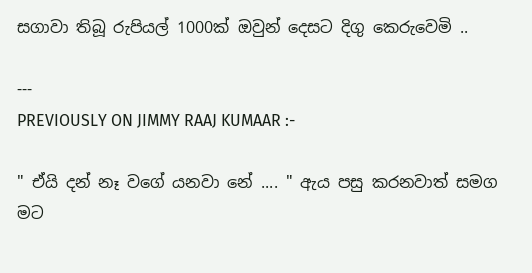සගාවා තිබූ රුපියල් 1000ක් ඔවුන් දෙසට දිගු කෙරුවෙමි ..

---
PREVIOUSLY ON JIMMY RAAJ KUMAAR :-

" ඒයි දන් නෑ වගේ යනවා නේ .... " ඇය පසු කරනවාත් සමග මට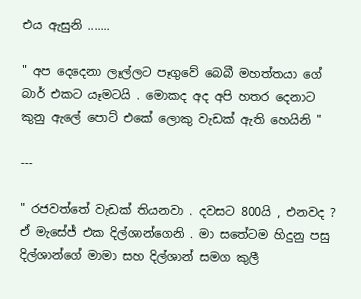එය ඇසුනි .......

" අප දෙදෙනා ලෑල්ලට පෑගුවේ බෙබී මහත්තයා ගේ බාර් එකට යෑමටයි . මොකද අද අපි හතර දෙනාට කුනු ඇලේ පොට් එකේ ලොකු වැඩක් ඇති හෙයිනි "

---

" රජවත්තේ වැඩක් තියනවා . දවසට 800යි , එනවද ? ඒ මැසේජ් එක දිල්ශාන්ගෙනි . මා සතේටම හිදුනු පසු දිල්ශාන්ගේ මාමා සහ දිල්ශාන් සමග කුලී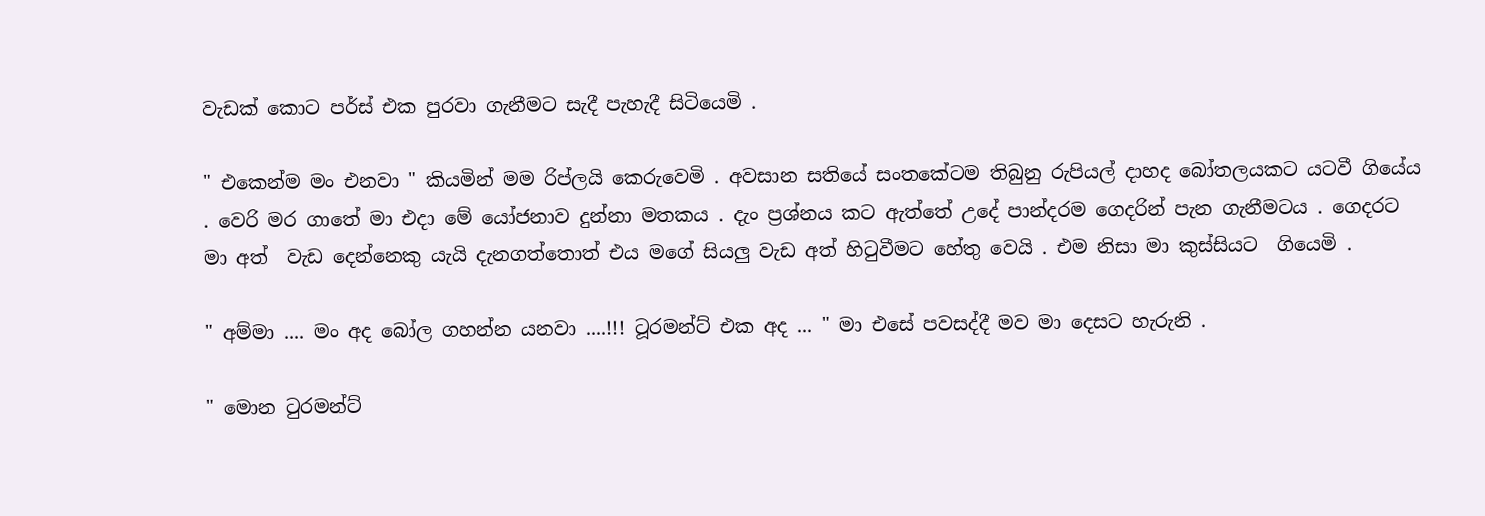වැඩක් කොට පර්ස් එක පුරවා ගැනීමට සැදී පැහැදී සිටියෙමි .

" එකෙන්ම මං එනවා " කියමින් මම රිප්ලයි කෙරුවෙමි . අවසාන සතියේ සංතකේටම තිබුනු රුපියල් දාහද බෝතලයකට යටවී ගියේය . වෙරි මර ගාතේ මා එදා මේ යෝජනාව දුන්නා මතකය . දැං ප්‍රශ්නය කට ඇත්තේ උදේ පාන්දරම ගෙදරින් පැන ගැනීමටය . ගෙදරට මා අත්  වැඩ දෙන්නෙකු යැයි දැනගත්තොත් එය මගේ සියලු වැඩ අත් හිටුවීමට හේතු වෙයි . එම නිසා මා කුස්සියට  ගියෙමි .

" අම්මා .... මං අද බෝල ගහන්න යනවා ....!!! ටූරමන්ට් එක අද ... " මා එසේ පවසද්දී මව මා දෙසට හැරුනි .

" මොන ටුරමන්ට්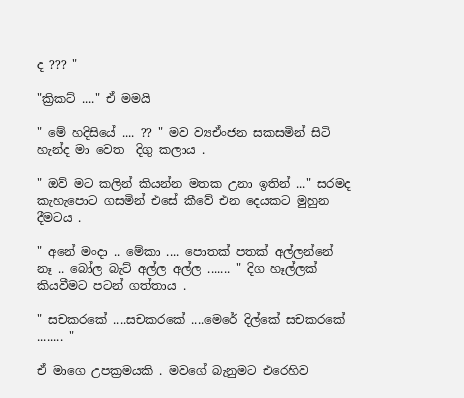ද ??? "

"ක්‍රිකට් ...." ඒ මමයි

" මේ හදිසියේ .... ?? " මව ව්‍යඒංජන සකසමින් සිටි හැන්ද මා වෙත  දිගු කලාය .

" ඔව් මට කලින් කියන්න මතක උනා ඉතින් ..." සරමද කැහැපොට ගසමින් එසේ කීවේ එන දෙයකට මුහුන දීමටය .

" අනේ මංදා .. මේකා .... පොතක් පතක් අල්ලන්නේ නෑ .. බෝල බැට් අල්ල අල්ල ....... " දිග හෑල්ලක් කියවීමට පටන් ගත්තාය .

" සචකරකේ ....සචකරකේ ....මෙරේ දිල්කේ සචකරකේ ........ "

ඒ මාගෙ උපක්‍රමයකි . මවගේ බැනුමට එරෙහිව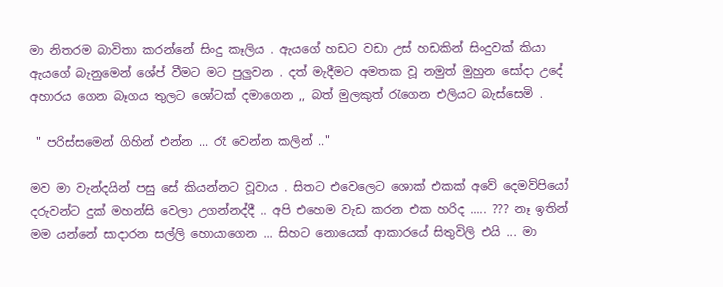මා නිතරම බාවිතා කරන්නේ සිංදු කෑලිය . ඇයගේ හඩට වඩා උස් හඩකින් සිංදුවක් කියා ඇයගේ බැනුමෙන් ශේප් වීමට මට පුලුවන . දත් මැදීමට අමතක වූ නමුත් මුහුන සෝදා උදේ අහාරය ගෙන බෑගය තුලට ශෝටක් දමාගෙන ,, බත් මුලකුත් රැගෙන එලියට බැස්සෙමි .

 " පරිස්සමෙන් ගිහින් එන්න ... රෑ වෙන්න කලින් .."

මව මා වැන්දයින් පසු සේ කියන්නට වූවාය . සිතට එවෙලෙට ශොක් එකක් අවේ දෙමව්පියෝ දරුවන්ට දුක් මහන්සි වෙලා උගන්නද්දී .. අපි එහෙම වැඩ කරන එක හරිද ..... ??? නෑ ඉතින් මම යන්නේ සාදාරන සල්ලි හොයාගෙන ... සිහට නොයෙක් ආකාරයේ සිතුවිලි එයි ... මා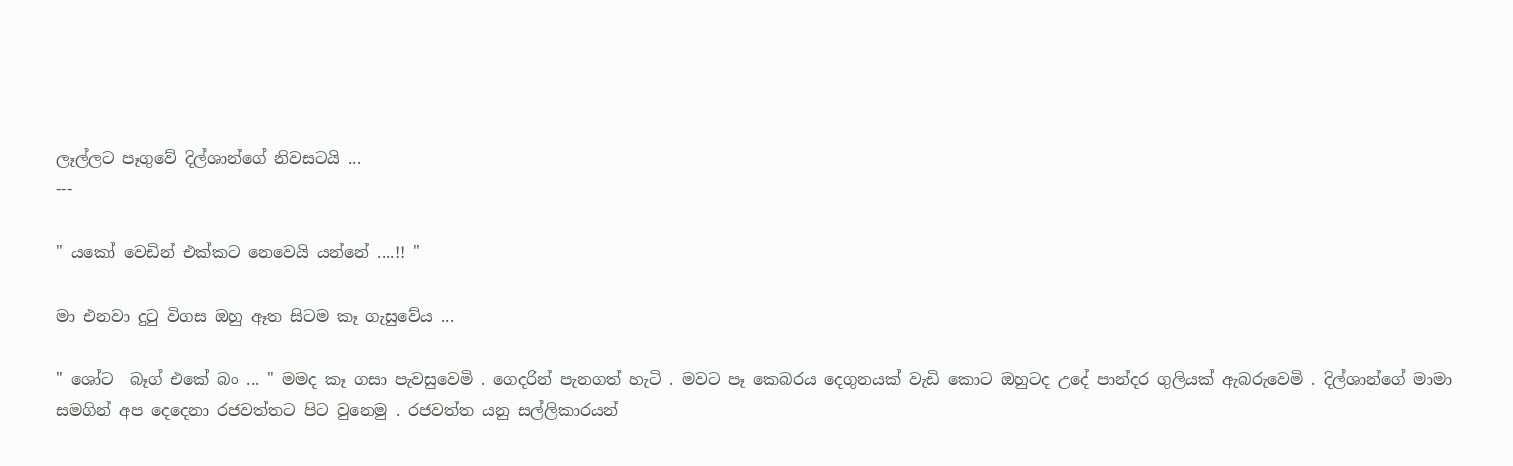ලෑල්ලට පෑගුවේ දිල්ශාන්ගේ නිවසටයි ...
---

" යකෝ වෙඩින් එක්කට නෙවෙයි යන්නේ ....!! "

මා එනවා දුටු විගස ඔහු ඈත සිටම කෑ ගැසුවේය ...

" ශෝට  බෑග් එකේ බං ... " මමද කෑ ගසා පැවසුවෙමි . ගෙදරින් පැනගත් හැටි . මවට පෑ කෙබරය දෙගුනයක් වැඩි කොට ඔහුටද උදේ පාන්දර ගුලියක් ඇබරුවෙමි . දිල්ශාන්ගේ මාමා සමගින් අප දෙදෙනා රජවත්තට පිට වුනෙමු . රජවත්ත යනු සල්ලිකාරයන්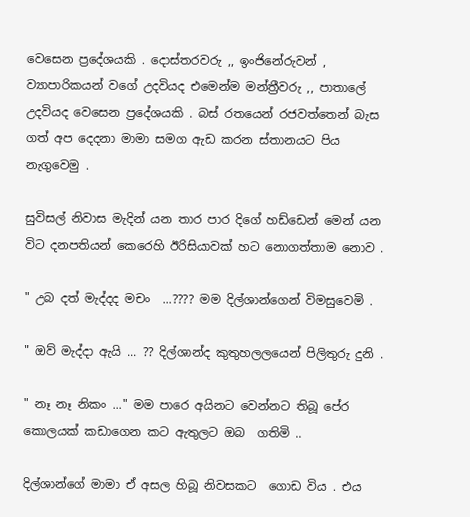වෙසෙන ප්‍රදේශයකි . දොස්තරවරු ,, ඉංජිනේරුවන් , ව්‍යාපාරිකයන් වගේ උදවියද එමෙන්ම මන්ත්‍රීවරු ,, පාතාලේ උදවියද වෙසෙන ප්‍රදේශයකි . බස් රතයෙන් රජවත්තෙන් බැස ගත් අප දෙදනා මාමා සමග ඇඩ කරන ස්තානයට පිය නැගුවෙමු .

සුවිසල් නිවාස මැදින් යන තාර පාර දිගේ හඩ්ඩෙන් මෙන් යන විට දනපතියන් කෙරෙහි ඊරිසියාවක් හට නොගත්තාම නොව .

" උබ දත් මැද්දද මචං  ...???? මම දිල්ශාන්ගෙන් විමසුවෙමි .

" ඔව් මැද්දා ඇයි ... ?? දිල්ශාන්ද කුතුහලලයෙන් පිලිතුරු දුනි .

" නෑ නෑ නිකං ..." මම පාරෙ අයිනට වෙන්නට තිබූ පේර කොලයක් කඩාගෙන කට ඇතුලට ඔබ  ගතිමි ..

දිල්ශාන්ගේ මාමා ඒ අසල හිබූ නිවසකට  ගොඩ විය . එය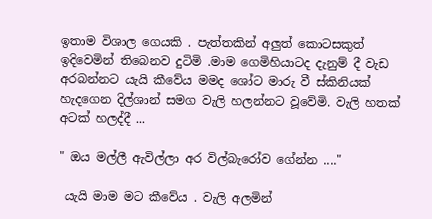ඉතාම විශාල ගෙයකි . පැත්තකින් අලුත් කොටසකුත් ඉදිවෙමින් තිබෙනව දුටිමි .මාම ගෙමිහියාටද දැනුම් දී වැඩ අරබන්නට යැයි කීවේය මමද ශෝට මාරු වී ස්කිනියක් හැදගෙන දිල්ශාන් සමග වැලි හලන්නට වූවේමි. වැලි හතක් අටක් හලද්දී ...

" ඔය මල්ලී ඇවිල්ලා අර විල්බැරෝව ගේන්න ...."

 යැයි මාම මට කීවේය . වැලි අලමින්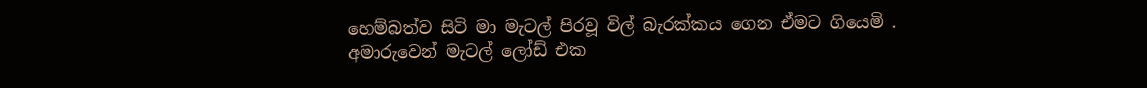හෙම්බත්ව සිටි මා මැටල් පිරවූ විල් බැරක්කය ගෙන ඒමට ගියෙමි . අමාරුවෙන් මැටල් ලෝඩ් එක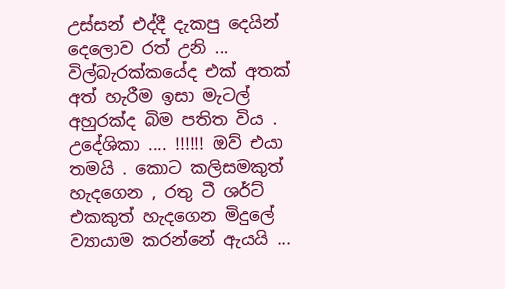උස්සන් එද්දී දැකපු දෙයින් දෙලොව රත් උනි ... විල්බැරක්කයේද එක් අතක් අත් හැරීම ඉසා මැටල් අහුරක්ද බිම පතිත විය . උදේශිකා .... !!!!!! ඔව් එයා තමයි . කොට කලිසමකුත් හැදගෙන , රතු ටී ශර්ට් එකකුත් හැදගෙන මිදුලේ ව්‍යායාම කරන්නේ ඇයයි ...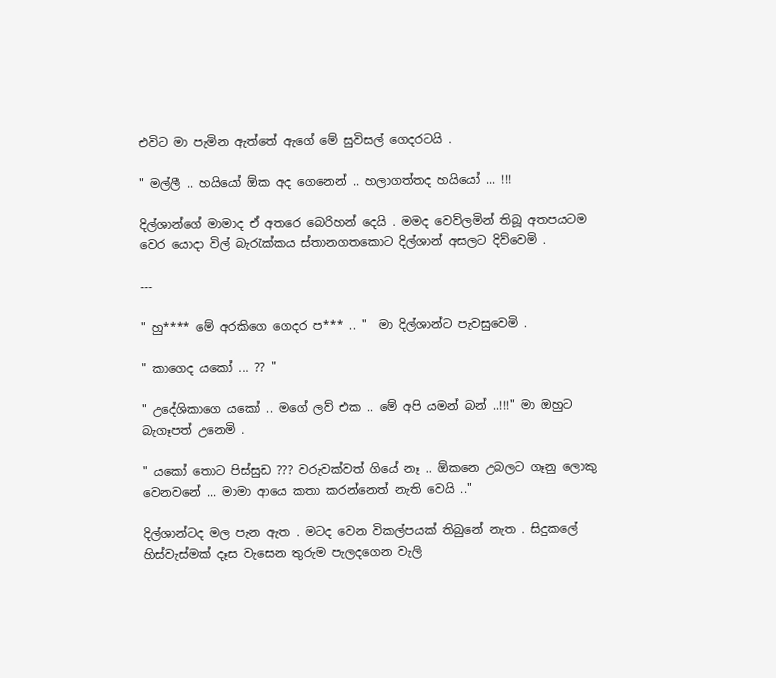එවිට මා පැමින ඇත්තේ ඇගේ මේ සුවිසල් ගෙදරටයි .

" මල්ලී .. හයියෝ ඕක අද ගෙනෙන් .. හලාගත්තද හයියෝ ... !!!

දිල්ශාන්ගේ මාමාද ඒ අතරෙ බෙරිහන් දෙයි . මමද වෙව්ලමින් තිබූ අතපයටම වෙර යොදා විල් බැරැක්කය ස්තානගතකොට දිල්ශාන් අසලට දිව්වෙමි .

---

" හු**** මේ අරකිගෙ ගෙදර ප*** .. "  මා දිල්ශාන්ට පැවසුවෙමි .

" කාගෙද යකෝ ... ?? "

" උදේශිකාගෙ යකෝ .. මගේ ලව් එක .. මේ අපි යමන් බන් ..!!!" මා ඔහුට බැගෑපත් උනෙමි .

" යකෝ තොට පිස්සුඩ ??? වරුවක්වත් ගියේ නෑ .. ඕකනෙ උබලට ගෑනු ලොකු වෙනවනේ ... මාමා ආයෙ කතා කරන්නෙත් නැති වෙයි .."

දිල්ශාන්ටද මල පැන ඇත . මටද වෙන විකල්පයක් තිබුනේ නැත . සිදුකලේ හිස්වැස්මක් දෑස වැසෙන තුරුම පැලදගෙන වැලි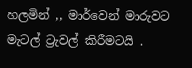හලමින් ,, මාර්වෙන් මාරුවට මැටල් ට්‍රැවල් කිරීමටයි .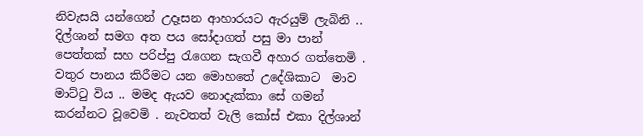නිවැසයි යන්ගෙන් උදෑසන ආහාරයට ඇරයුම් ලැබිනි .. දිල්ශාන් සමග අත පය සෝදාගත් පසු මා පාන් පෙත්තක් සහ පරිප්පු රැගෙන සැගවී අහාර ගත්තෙමි . වතුර පානය කිරීමට යන මොහතේ උදේශිකාට  මාව මාට්ටු විය .. මමද ඇයව නොදැක්කා සේ ගමන් කරන්නට වූවෙමි . නැවතත් වැලි කෝස් එකා දිල්ශාන්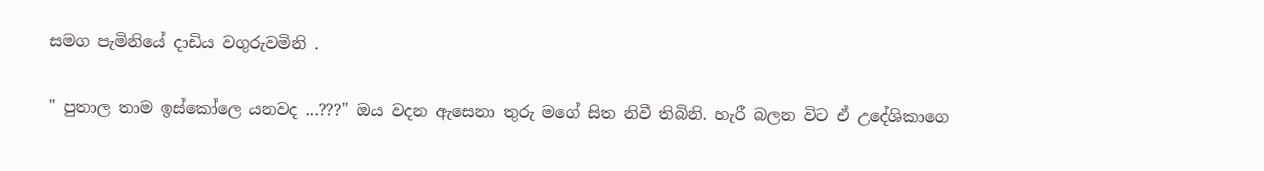සමග පැමිනියේ දාඩිය වගුරුවමිනි .

" පුතාල තාම ඉස්කෝලෙ යනවද ...???" ඔය වදන ඇසෙනා තුරු මගේ සිත නිවී තිබිනි. හැරී බලන විට ඒ උදේශිකාගෙ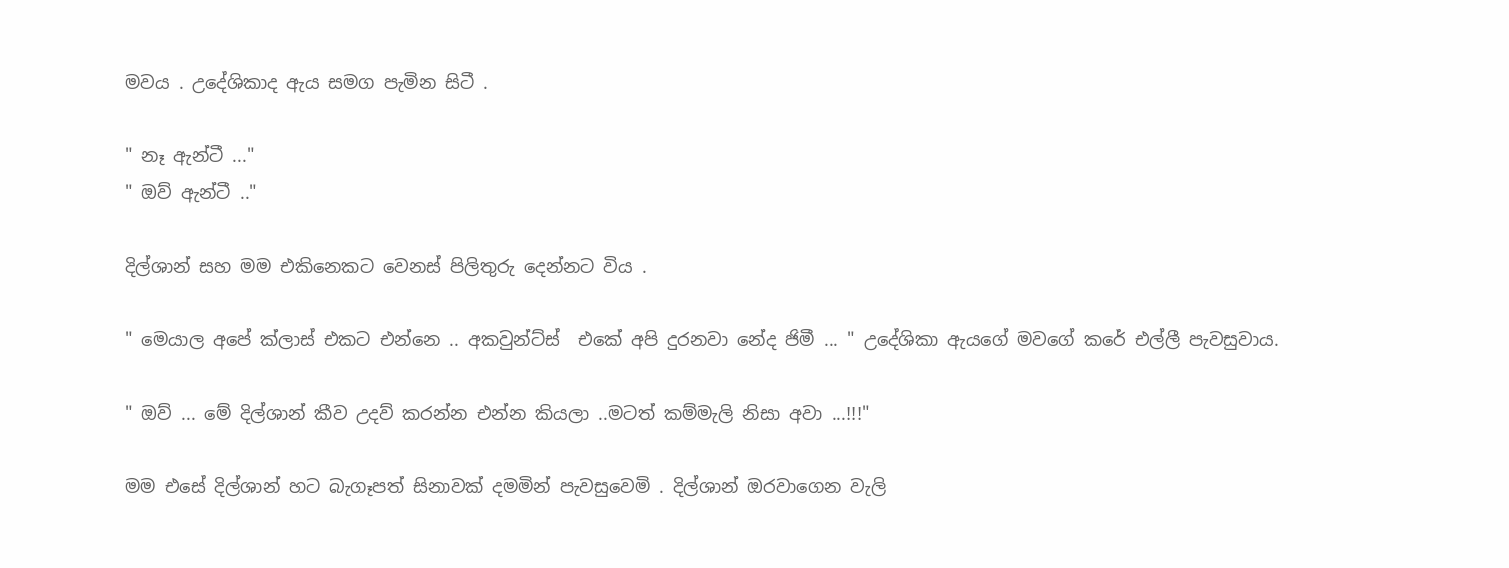මවය . උදේශිකාද ඇය සමග පැමින සිටී .

" නෑ ඇන්ටී ..."
" ඔව් ඇන්ටී .."

දිල්ශාන් සහ මම එකිනෙකට වෙනස් පිලිතුරු දෙන්නට විය .

" මෙයාල අපේ ක්ලාස් එකට එන්නෙ .. අකවුන්ට්ස්  එකේ අපි දුරනවා නේද ජිමී ... " උදේශිකා ඇයගේ මවගේ කරේ එල්ලී පැවසුවාය.

" ඔව් ... මේ දිල්ශාන් කීව උදව් කරන්න එන්න කියලා ..මටත් කම්මැලි නිසා අවා ...!!!"

මම එසේ දිල්ශාන් හට බැගෑපත් සිනාවක් දමමින් පැවසුවෙමි . දිල්ශාන් ඔරවාගෙන වැලි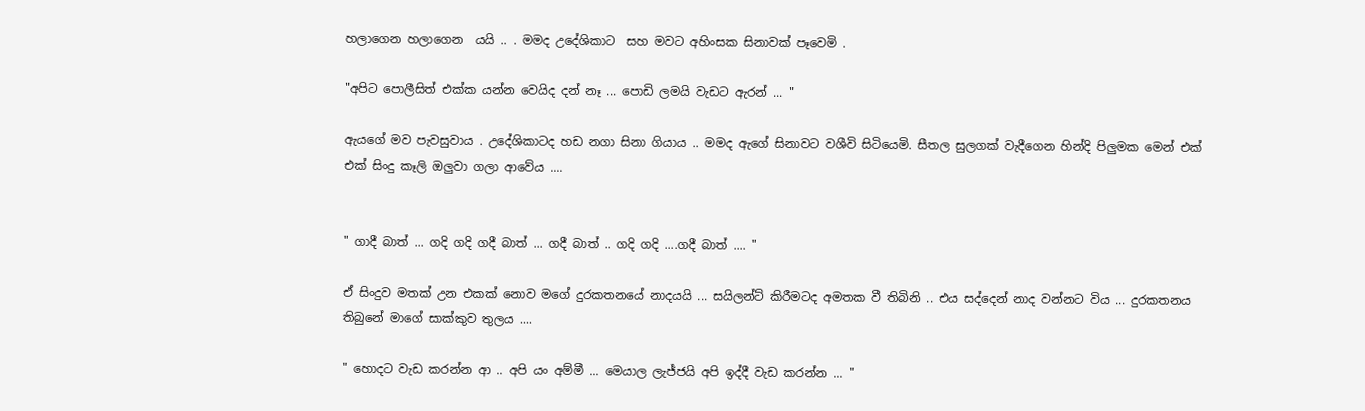හලාගෙන හලාගෙන  යයි .. . මමද උදේශිකාට  සහ මවට අහිංසක සිනාවක් පෑවෙමි .

"අපිට පොලීසිත් එක්ක යන්න වෙයිද දන් නෑ ... පොඩි ලමයි වැඩට ඇරන් ... "

ඇයගේ මව පැවසුවාය . උදේශිකාටද හඩ නගා සිනා ගියාය .. මමද ඇගේ සිනාවට වශීවි සිටියෙමි. සීතල සුලගක් වැදීගෙන හින්දි පිලුමක මෙන් එක් එක් සිංදු කෑලි ඔලුවා ගලා ආවේය ....


" ගාදී බාත් ... ගදි ගදි ගදී බාත් ... ගදී බාත් .. ගදි ගදි ....ගදී බාත් .... "

ඒ සිංදුව මතක් උන එකක් නොව මගේ දුරකතනයේ නාදයයි ... සයිලන්ට් කිරීමටද අමතක වී තිබිනි .. එය සද්දෙන් නාද වන්නට විය ... දුරකතනය තිබුනේ මාගේ සාක්කුව තුලය ....

" හොදට වැඩ කරන්න ආ .. අපි යං අම්මී ... මෙයාල ලැජ්ජයි අපි ඉද්දී වැඩ කරන්න ... "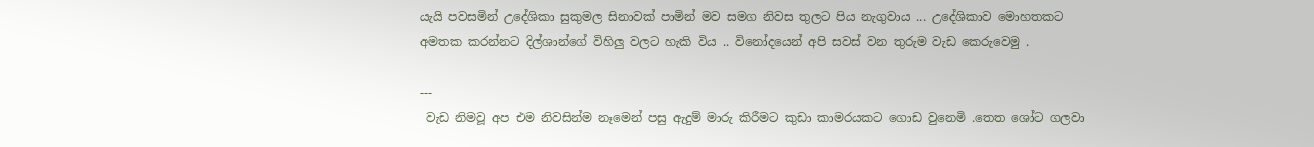යැයි පවසමින් උදේශිකා සුකුමල සිනාවක් පාමින් මව සමග නිවස තුලට පිය නැගුවාය ... උදේශිකාව මොහතකට  අමතක කරන්නට දිල්ශාන්ගේ විහිලු වලට හැකි විය .. විනෝදයෙන් අපි සවස් වන තුරුම වැඩ කෙරුවෙමු .

---
 වැඩ නිමවූ අප එම නිවසින්ම නෑමෙන් පසු ඇදුම් මාරු කිරීමට කුඩා කාමරයකට ගොඩ වුනෙමි .තෙත ශෝට ගලවා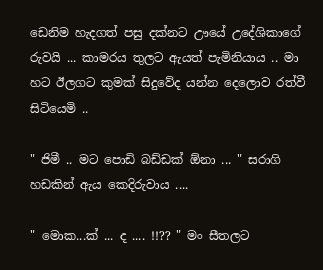ඩෙනිම හැදගත් පසු දක්නට ඌයේ උදේශිකාගේ රුවයි ... කාමරය තුලට ඇයත් පැමිනියාය .. මා හට ඊලගට කුමක් සිදුවේද යන්න දෙලොව රත්වී සිටියෙමි ..

" ජිමී .. මට පොඩි බඩ්ඩක් ඕනා ... " සරාගි හඩකින් ඇය කෙදිරුවාය ....

" මොක...ක් ... ද .... !!?? " මං සීතලට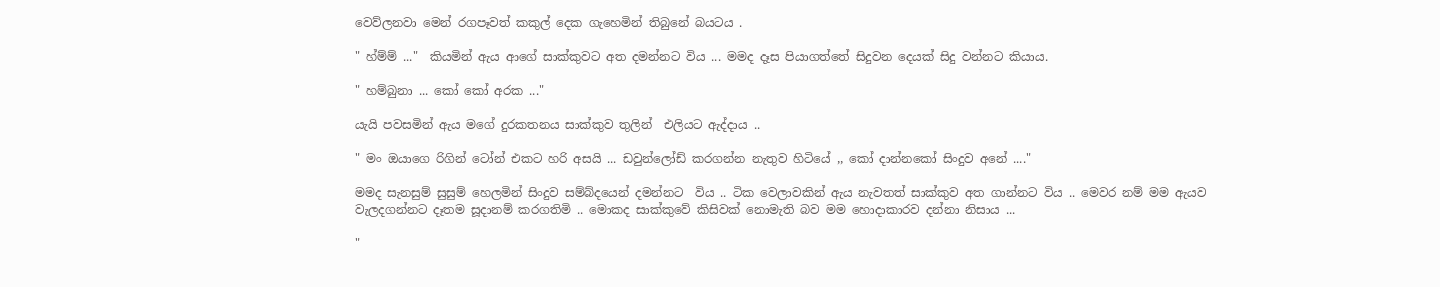වෙව්ලනවා මෙන් රගපෑවත් කකුල් දෙක ගැහෙමින් තිබුනේ බයටය .

" හ්ම්ම් ..."  කියමින් ඇය ආගේ සාක්කුවට අත දමන්නට විය ... මමද දෑස පියාගත්තේ සිදුවන දෙයක් සිදු වන්නට කියාය.

" හම්බුනා ... කෝ කෝ අරක ..."

යැයි පවසමින් ඇය මගේ දුරකතනය සාක්කුව තුලින්  එලියට ඇද්දාය ..

" මං ඔයාගෙ රිගින් ටෝන් එකට හරි අසයි ... ඩවුන්ලෝඩ් කරගන්න නැතුව හිටියේ ,, කෝ දාන්නකෝ සිංදුව අනේ ...."

මමද සැනසුම් සුසුම් හෙලමින් සිංදුව සම්බ්දයෙන් දමන්නට  විය .. ටික වෙලාවකින් ඇය නැවතත් සාක්කුව අත ගාන්නට විය .. මෙවර නම් මම ඇයව වැලදගන්නට දෑතම සූදානම් කරගතිමි .. මොකද සාක්කුවේ කිසිවක් නොමැති බව මම හොදාකාරව දන්නා නිසාය ...

"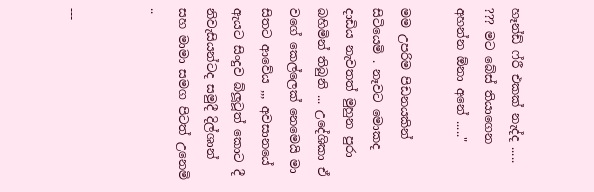හෑන්ඩ් ෆ්රී එකක් නැද්ද ..... ??? මට බේස් තියාගෙන අහන්න ඕනා අනේ ....."

මම උපරිම පිඩනයකින් සිටියෙමි . නෑවට මොකද දාඩිය නැවතත් මුහුන පුරා බහිමින් තිබුනි ... උදේශිකා ඒ වගේ කෙල්ලෙක් නෙමෙයි මා සිතට ආවේය ,,, අවසානයේ ඇයට සිංදුව බ්ලූටූත් කොට දී නිවැසියන්ටද සමුදී දිල්ශාන් සහ මාමා සමග පිටත් උනෙමි ..


---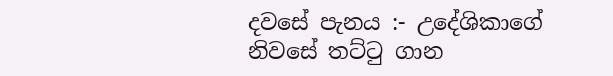දවසේ පැනය :- උදේශිකාගේ නිවසේ තට්ටු ගාන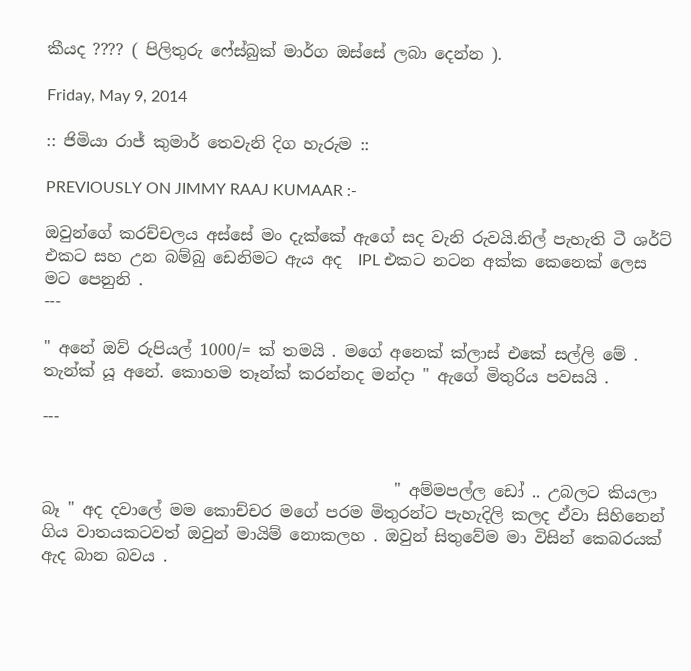කීයද ???? ( පිලිතුරු ෆේස්බුක් මාර්ග ඔස්සේ ලබා දෙන්න ).

Friday, May 9, 2014

:: ජිමියා රාජ් කුමාර් තෙවැනි දිග හැරුම ::

PREVIOUSLY ON JIMMY RAAJ KUMAAR :-

ඔවුන්ගේ කරච්චලය අස්සේ මං දැක්කේ ඇගේ සද වැනි රුවයි.නිල් පැහැති ටී ශර්ට් එකට සහ උන බම්බු ඩෙනිමට ඇය අද  IPL එකට නටන අක්ක කෙනෙක් ලෙස මට පෙනුනි .
---

" අනේ ඔව් රුපියල් 1000/= ක් තමයි . මගේ අනෙක් ක්ලාස් එකේ සල්ලි මේ . තැන්ක් යූ අනේ. කොහම තෑන්ක් කරන්නද මන්දා " ඇගේ මිතුරිය පවසයි .

---


                                            " අම්මපල්ල ඩෝ .. උබලට කියලා බෑ " අද දවාලේ මම කොච්චර මගේ පරම මිතුරන්ට පැහැදිලි කලද ඒවා සිහිනෙන් ගිය වාතයකටවත් ඔවුන් මායිම් නොකලහ . ඔවුන් සිතුවේම මා විසින් කෙබරයක් ඇද බාන බවය .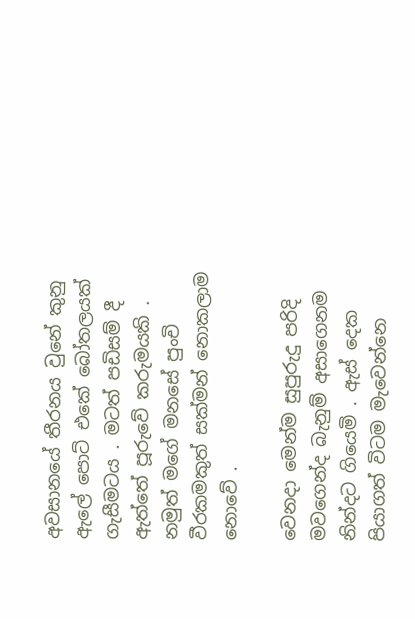අවසානයේ තීරනය වුනේ කුනු ඇලේ පොට් එකේ බෝතලයක් ගැසීමටය . මටත් පඩිසම් දී ඇත්තේ පූරුවේ කරුමයකි . නමුත් මගේ මනසේ පුංචි වීරකමකුත් සක්මන් නොකලාම නොවේ .

වෙනදා මෙන්ම සුපුරුදු පරිදි මවගෙන්ද බැනුම් අසාගෙනම නින්දට ගියෙමි . ඇස් දෙක පියාගත් විටම මැවෙන්නෙ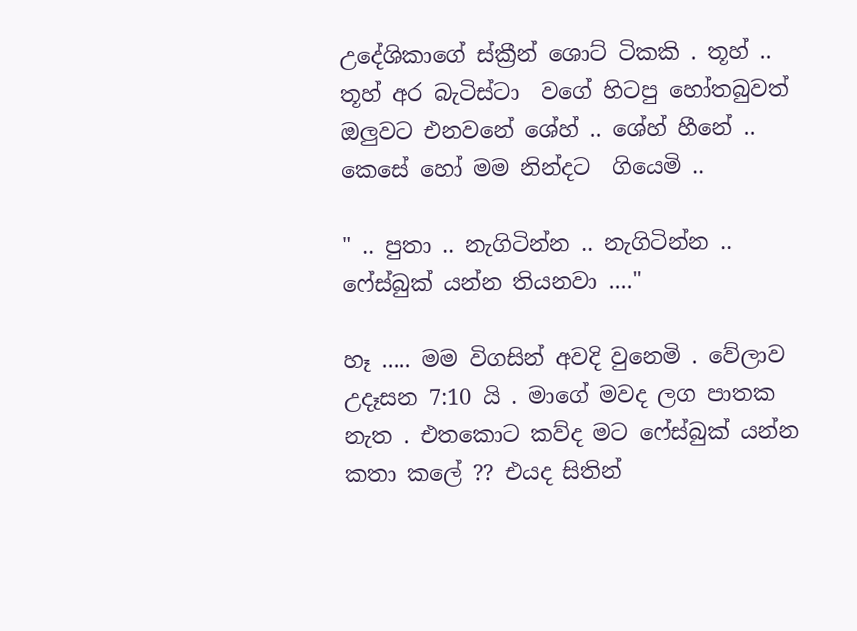උදේශිකාගේ ස්ක්‍රීන් ශොට් ටිකකි . තූහ් .. තූහ් අර බැටිස්ටා  වගේ හිටපු හෝතබුවත් ඔලුවට එනවනේ ශේහ් .. ශේහ් හීනේ .. කෙසේ හෝ මම නින්දට  ගියෙමි ..

" .. පුතා .. නැගිටින්න .. නැගිටින්න .. ෆේස්බුක් යන්න තියනවා ...."

හෑ ..... මම විගසින් අවදි වුනෙමි . වේලාව උදෑසන 7:10 යි . මාගේ මවද ලග පාතක නැත . එතකොට කව්ද මට ෆේස්බුක් යන්න කතා කලේ ?? එයද සිතින්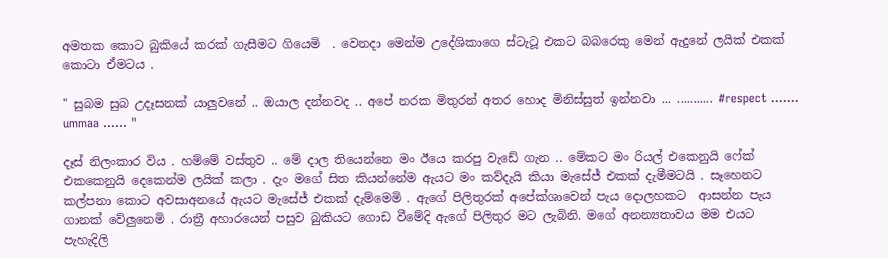අමතක කොට බුකියේ කරක් ගැසීමට ගියෙමි  . වෙනදා මෙන්ම උදේශිකාගෙ ස්ටැටූ එකට බබරෙකු මෙන් ඇදුනේ ලයික් එකක් කොටා ඒමටය .

" සුබම සුබ උදෑසනක් යාලුවනේ .. ඔයාල දන්නවද .. අපේ නරක මිතුරන් අතර හොද මිනිස්සුත් ඉන්නවා ... ........... #respect ....... ummaa ...... "

දෑස් නිලංකාර විය . හම්මේ වස්තුව .. මේ දාල තියෙන්නෙ මං ඊයෙ කරපු වැඩේ ගැන .. මේකට මං රියල් එකෙනුයි ෆේක් එකකෙනුයි දෙකෙන්ම ලයික් කලා . දැං මගේ සිත කියන්නේම ඇයට මං කව්දැයි කියා මැසේජ් එකක් දැමීමටයි . සෑහෙනට කල්පනා කොට අවසාඅනයේ ඇයට මැසේජ් එකක් දැම්මෙමි . ඇගේ පිලිතුරක් අපේක්ශාවෙන් පැය දොලහකට  ආසන්න පැය ගානක් වේලුනෙමි . රාත්‍රී අහාරයෙන් පසුව බුකියට ගොඩ වීමේදි ඇගේ පිලිතුර මට ලැබිනි. මගේ අනන්‍යතාවය මම එයට පැහැදිලි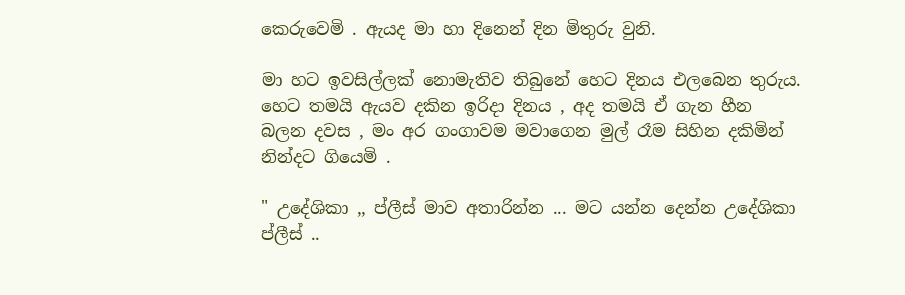කෙරුවෙමි . ඇයද මා හා දිනෙන් දින මිතුරු වුනි.

මා හට ඉවසිල්ලක් නොමැතිව තිබුනේ හෙට දිනය එලබෙන තුරුය.  හෙට තමයි ඇයව දකින ඉරිදා දිනය , අද තමයි ඒ ගැන හීන බලන දවස , මං අර ගංගාවම මවාගෙන මුල් රෑම සිහින දකිමින් නින්දට ගියෙමි .

" උදේශිකා ,, ප්ලීස් මාව අතාරින්න ... මට යන්න දෙන්න උදේශිකා ප්ලීස් ..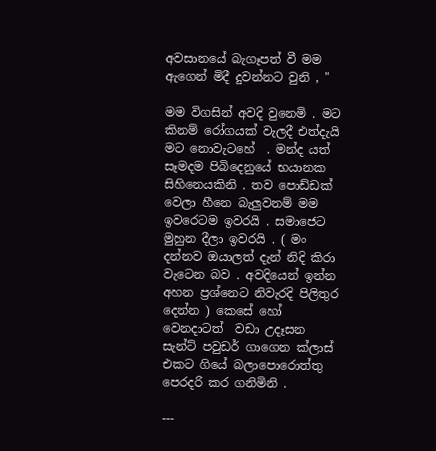අවසානයේ බැගෑපත් වී මම ඇගෙන් මිදී දුවන්නට වුනි , "

මම විගසින් අවදි වුනෙමි . මට කිනම් රෝගයක් වැලදී එත්දැයි මට නොවැටහේ  . මන්ද යත් සෑමදම පිබිදෙනුයේ භයානක සිහිනෙයකිනි . තව පොඩ්ඩක් වෙලා හීනෙ බැලුවනම් මම ඉවරෙටම ඉවරයි . සමාජෙට මුහුන දීලා ඉවරයි . ( මං දන්නව ඔයාලත් දැන් නිදි කිරා වැටෙන බව . අවදියෙන් ඉන්න අහන ප්‍රශ්නෙට නිවැරදි පිලිතුර දෙන්න ) කෙසේ හෝ වෙනදාටත්  වඩා උදෑසන සැන්ට් පවුඩර් ගාගෙන ක්ලාස් එකට ගියේ බලාපොරොත්තු පෙරදරි කර ගනිමිනි .

---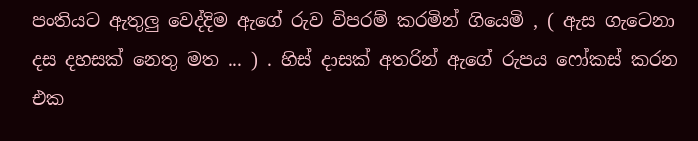පංතියට ඇතුලු වෙද්දිම ඇගේ රුව විපරම් කරමින් ගියෙමි , ( ඇස ගැටෙනා දස දහසක් නෙතු මත ... ) . හිස් දාසක් අතරින් ඇගේ රුපය ෆෝකස් කරන එක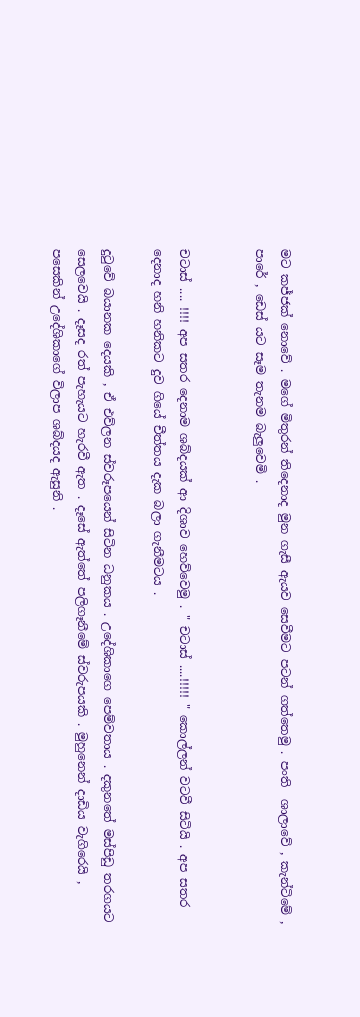මට කජ්ජක් නොවේ . මගේ මිතුරන් තිදෙනාද මුන ගැසී ඇයව සෙවීමට පටන් ගත්තෙමු . පංති  ශාලාවේ , කැන්ටිමේ , පාරේ , ඩෙස් යට සෑම තැනම බැලුවෙමි .


චටාස් .... !!!! අප සතර දෙනාම ශබ්දයක් ආ දිශාව හෙව්වෙමු . " චටාස් ....!!!!! " කොල්ලන් වටවී සිටියි . අප සතර දෙනාද හනි හනිකට දුව ගියේ චීත්තය දැක බලා ගැනීමටය .

දුටුවේ බයානක දෙයකි , ඒ එව්ලන ස්වරූපයෙන් සිටින ධනුකය . උදේශිකාගෙ පෙම්වතාය . දකුනතේ මස්පිඩු තරගයට සෙලවෙයි . දෑසද රත් පැහැයට හැරවී ඇත . දෑසේ ඇත්තේ පලිගෑනීමේ ස්වරුපයකි . මුහුනෙන් දාඩිය වැගිරෙයි , පසෙකින් උදේශිකාගේ විලාප ශබ්දයද ඇසුනි .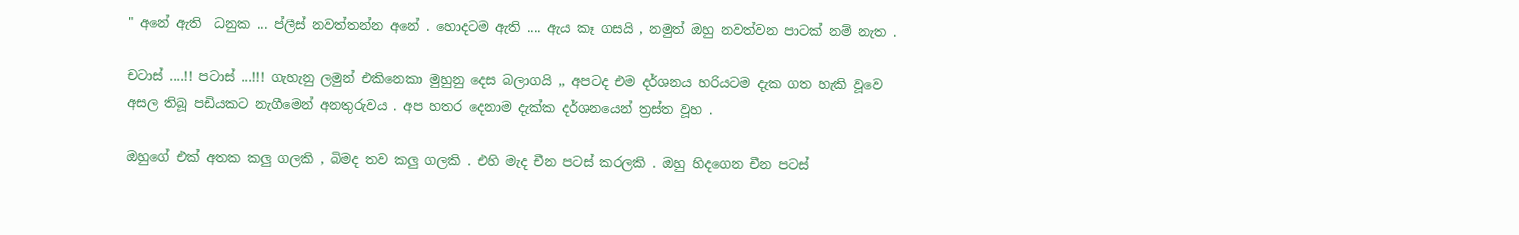" අනේ ඇති  ධනුක ... ප්ලීස් නවත්තන්න අනේ . හොදටම ඇති .... ඇය කෑ ගසයි , නමුත් ඔහු නවත්වන පාටක් නම් නැත .

චටාස් ....!! පටාස් ...!!! ගැහැනු ලමුන් එකිනෙකා මුහුනු දෙස බලාගයි ,, අපටද එම දර්ශනය හරියටම දැක ගත හැකි වූවෙ අසල තිබූ පඩියකට නැගීමෙන් අනතුරුවය . අප හතර දෙනාම දැක්ක දර්ශනයෙන් ත්‍රස්ත වූහ .

ඔහුගේ එක් අතක කලු ගලකි , බිමද තව කලු ගලකි . එහි මැද චීන පටස් කරලකි . ඔහු හිදගෙන චීන පටස්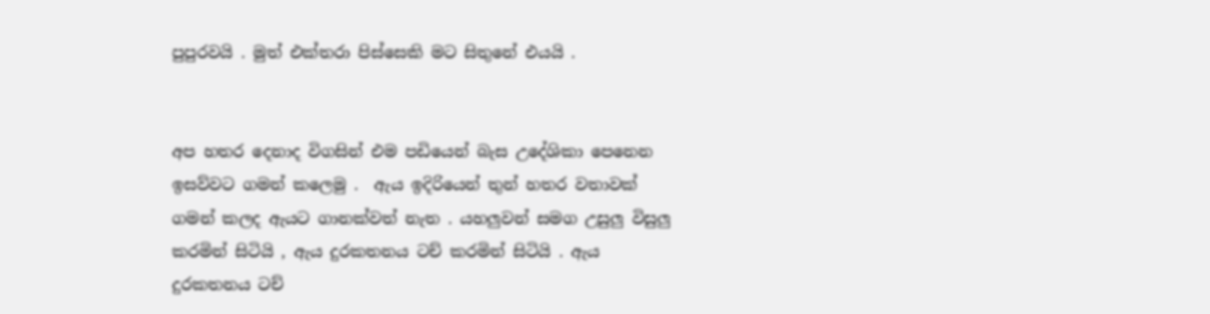පුපුරවයි . මුත් එක්තරා පිස්සෙකි මට සිතුනේ එයයි .


අප හතර දෙනාද විගසින් එම පඩියෙන් බැස උදේශිකා පෙනෙන ඉසව්වට ගමන් කලෙමු .  ඇය ඉදිරියෙන් තුන් හතර වතාවක් ගමන් කලද ඇයට ගානක්වත් නැත . යහලුවන් සමග උසුලු විසුලු කරමින් සිටියි , ඇය දුරකතනය ටච් කරමින් සිටියි . ඇය දුරකතනය ටච්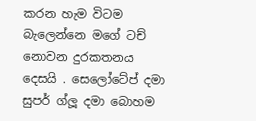කරන හැම විටම බැලෙන්නෙ මගේ ටච් නොවන දුරකතනය දෙසයි . සෙලෝටේප් දමා සුපර් ග්ලූ දමා බොහම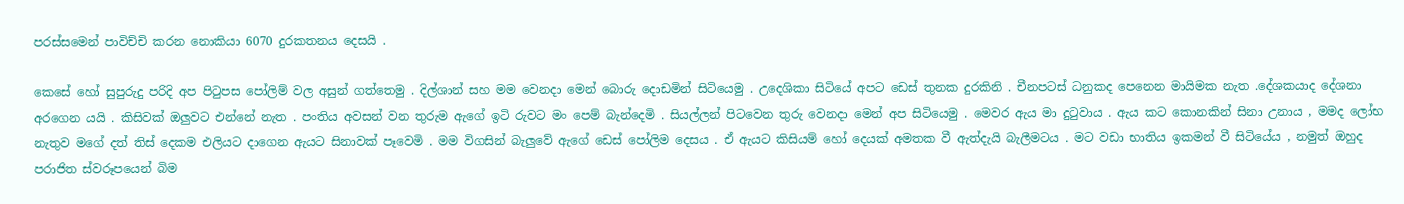පරස්සමෙන් පාවිච්චි කරන නොකියා 6070 දුරකතනය දෙසයි .

කෙසේ හෝ සුපුරුදු පරිදි අප පිටුපස පෝලිම් වල අසුන් ගත්තෙමු . දිල්ශාන් සහ මම වෙනදා මෙන් බොරු දොඩමින් සිටියෙමු . උදෙශිකා සිටියේ අපට ඩෙස් තුනක දුරකිනි . චීනපටස් ධනුකද පෙනෙන මායිමක නැත .දේශකයාද දේශනා අරගෙන යයි . කිසිවක් ඔලුවට එන්නේ නැත . පංතිය අවසන් වන තුරුම ඇගේ ඉටි රුවට මං පෙම් බැන්දෙමි . සියල්ලන් පිටවෙන තුරු වෙනදා මෙන් අප සිටියෙමු . මෙවර ඇය මා දුටුවාය . ඇය කට කොනකින් සිනා උනාය , මමද ලෝභ නැතුව මගේ දත් තිස් දෙකම එලියට දාගෙන ඇයට සිනාවක් පෑවෙමි . මම විගසින් බැලුවේ ඇගේ ඩෙස් පෝලිම දෙසය . ඒ ඇයට කිසියම් හෝ දෙයක් අමතක වී ඇත්දැයි බැලීමටය . මට වඩා භාතිය ඉකමන් වී සිටියේය , නමුත් ඔහුද පරාජිත ස්වරූපයෙන් බිම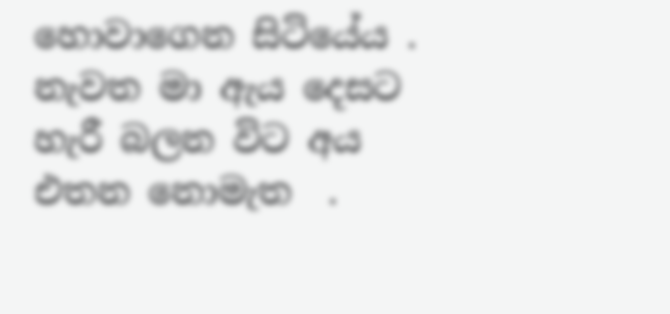හොවාගෙන සිටියේය . නැවත මා ඇය දෙසට හැරී බලන විට අය එතන නොමැත  .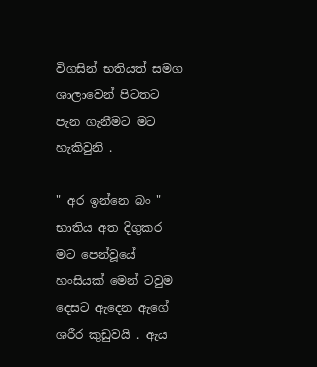විගසින් භතියත් සමග ශාලාවෙන් පිටතට පැන ගැනීමට මට හැකිවුනි .

" අර ඉන්නෙ බං " භාතිය අත දිගුකර මට පෙන්වූයේ හංසියක් මෙන් ටවුම දෙසට ඇදෙන ඇගේ ශරීර කුඩුවයි . ඇය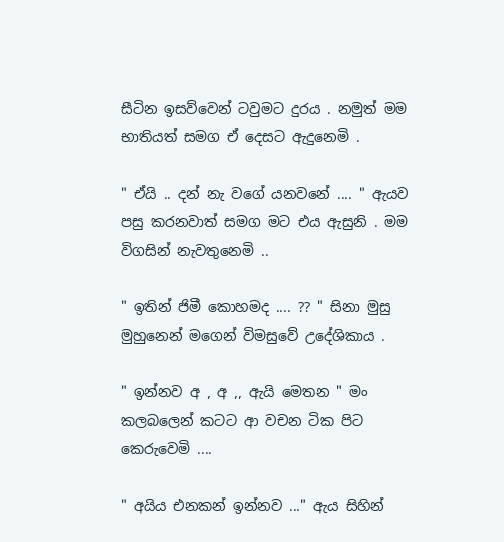සීටින ඉසව්වෙන් ටවුමට දුරය . නමුත් මම භාතියත් සමග ඒ දෙසට ඇදුනෙමි .

" ඒයි .. දන් නැ වගේ යනවනේ .... " ඇයව පසු කරනවාත් සමග මට එය ඇසුනි . මම විගසින් නැවතුනෙමි ..

" ඉතින් ජිමී කොහමද .... ?? " සිනා මුසු මුහුනෙන් මගෙන් විමසුවේ උදේශිකාය .

" ඉන්නව අ , අ ,, ඇයි මෙතන " මං කලබලෙන් කටට ආ වචන ටික පිට කෙරුවෙමි ....

" අයිය එනකන් ඉන්නව ..." ඇය සිහින්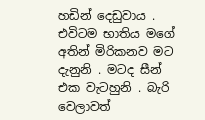හඩින් දෙඩුවාය . එවිටම භාතිය මගේ අතින් මිරිකනව මට දැනුනි . මටද සීන් එක වැටහුනි . බැරි වෙලාවත්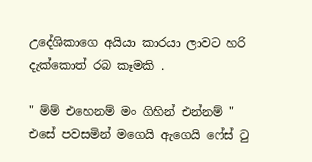උදේශිකාගෙ අයියා කාරයා ලාවට හරි දැක්කොත් රබ කෑමකි .

" ම්ම් එහෙනම් මං ගිහින් එන්නම් " එසේ පවසමින් මගෙයි ඇගෙයි ෆේස් ටු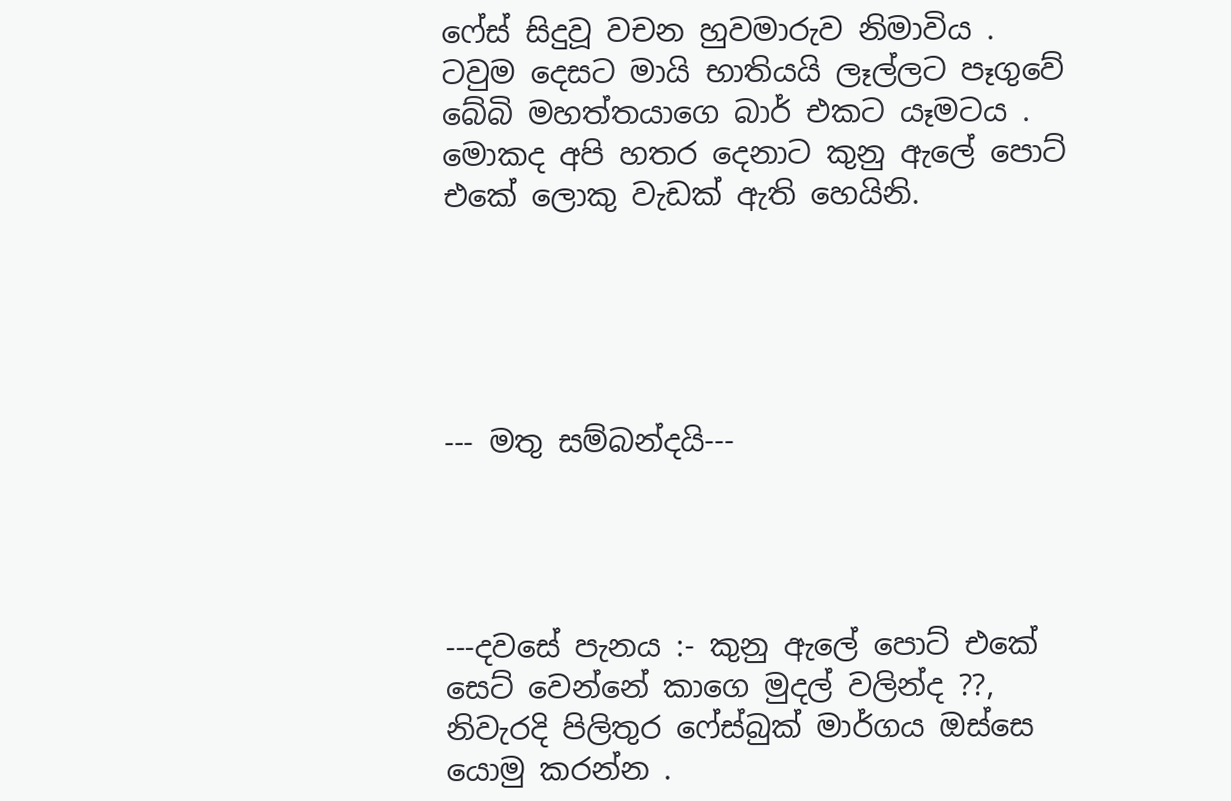ෆේස් සිදුවූ වචන හුවමාරුව නිමාවිය . ටවුම දෙසට මායි භාතියයි ලෑල්ලට පෑගුවේ බේබි මහත්තයාගෙ බාර් එකට යෑමටය . මොකද අපි හතර දෙනාට කුනු ඇලේ පොට් එකේ ලොකු වැඩක් ඇති හෙයිනි.





--- මතු සම්බන්දයි---




---දවසේ පැනය :- කුනු ඇලේ පොට් එකේ සෙට් වෙන්නේ කාගෙ මුදල් වලින්ද ??, නිවැරදි පිලිතුර ෆේස්බුක් මාර්ගය ඔස්සෙ යොමු කරන්න .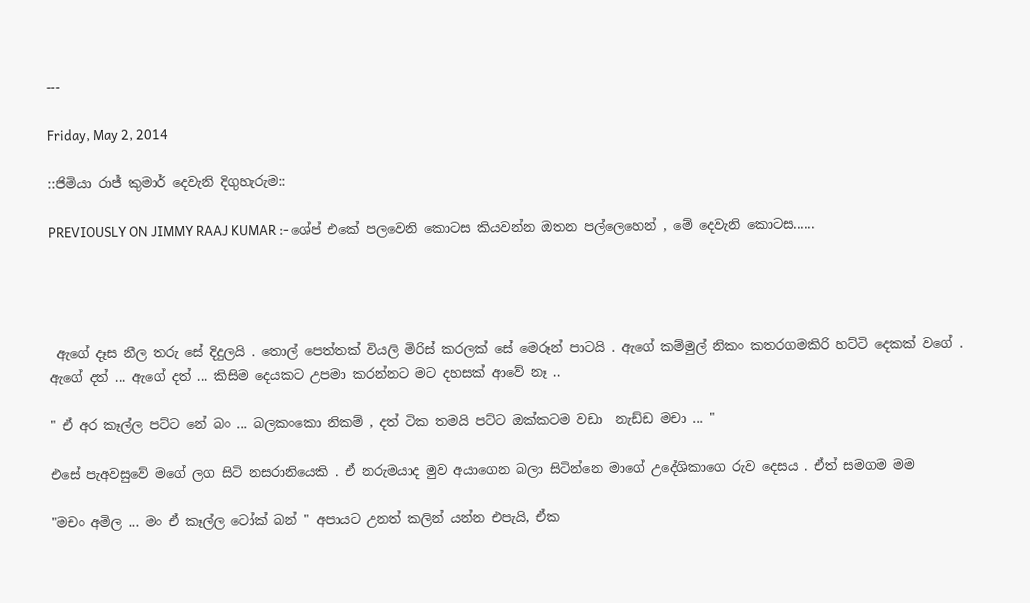---

Friday, May 2, 2014

::ජිමියා රාජ් කුමාර් දෙවැනි දිගුහැරුම::

PREVIOUSLY ON JIMMY RAAJ KUMAR :- ශේප් එකේ පලවෙනි කොටස කියවන්න ඔතන පල්ලෙහෙන් , මේ දෙවැනි කොටස......




 ඇගේ දෑස නීල තරු සේ දිදුලයි . තොල් පෙත්තක් වියලි මිරිස් කරලක් සේ මෙරූන් පාටයි . ඇගේ කම්මුල් නිකං කතරගමකිරි හට්ටි දෙකක් වගේ . ඇගේ දත් ... ඇගේ දත් ... කිසිම දෙයකට උපමා කරන්නට මට දහසක් ආවේ නෑ ..

" ඒ අර කෑල්ල පට්ට නේ බං ... බලකංකො නිකම් , දත් ටික තමයි පට්ට ඔක්කටම වඩා  නැඩ්ඩ මචා ... "

එසේ පැඅවසුවේ මගේ ලග සිටි නසරානියෙකි . ඒ නරුමයාද මුව අයාගෙන බලා සිටින්නෙ මාගේ උදේශිකාගෙ රුව දෙසය . ඒත් සමගම මම

"මචං අමිල ... මං ඒ කෑල්ල ටෝක් බන් " අපායට උනත් කලින් යන්න එපැයි, ඒක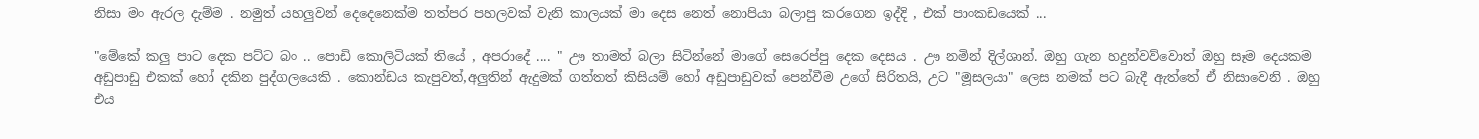නිසා මං ඇරල දැම්ම . නමුත් යහලුවන් දෙදෙනෙක්ම තත්පර පහලවක් වැනි කාලයක් මා දෙස නෙත් නොපියා බලාපු කරගෙන ඉද්දි , එක් පාංකඩයෙක් ...

"මේකේ කලු පාට දෙක පට්ට බං .. පොඩි කොලිටියක් තියේ , අපරාදේ .... " ඌ තාමත් බලා සිටින්නේ මාගේ සෙරෙප්පු දෙක දෙසය . ඌ නමින් දිල්ශාන්. ඔහු ගැන හදුන්වව්වොත් ඔහු සෑම දෙයකම අඩුපාඩු එකක් හෝ දකින පුද්ගලයෙකි . කොන්ඩය කැපුවත්,අලුතින් ඇදුමක් ගත්තත් කිසියම් හෝ අඩුපාඩුවක් පෙන්වීම උගේ සිරිතයි, උට "මූසලයා" ලෙස නමක් පට බැදී ඇත්තේ ඒ නිසාවෙනි . ඔහු එය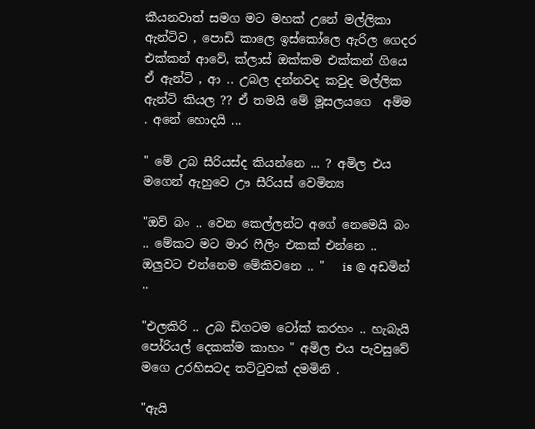කීයනවාත් සමග මට මහක් උනේ මල්ලිකා ඇන්ටිව , පොඩි කාලෙ ඉස්කෝලෙ ඇරිල ගෙදර එක්කන් ආවේ, ක්ලාස් ඔක්කම එක්කන් ගියෙ ඒ ඇන්ටි , ආ .. උබල දන්නවද කවුද මල්ලික ඇන්ටි කියල ?? ඒ තමයි මේ මූසලයගෙ  අම්ම . අනේ හොදයි ...

" මේ උබ සීරියස්ද කියන්නෙ ... ? අමිල එය මගෙන් ඇහුවෙ ඌ සීරියස් වෙමින්‍ය

"ඔව් බං .. වෙන කෙල්ලන්ට අගේ නෙමෙයි බං .. මේකට මට මාර ෆීලිං එකක් එන්නෙ .. ඔලුවට එන්නෙම මේකිවනෙ .. "   is @ අඩමින් ..

"එලකිරි .. උබ ඩිගටම ටෝක් කරහං .. හැබැයි පෝරියල් දෙකක්ම කාහං " අමිල එය පැවසුවේ මගෙ උරහිසටද තට්ටුවක් දමමිනි .

"ඇයි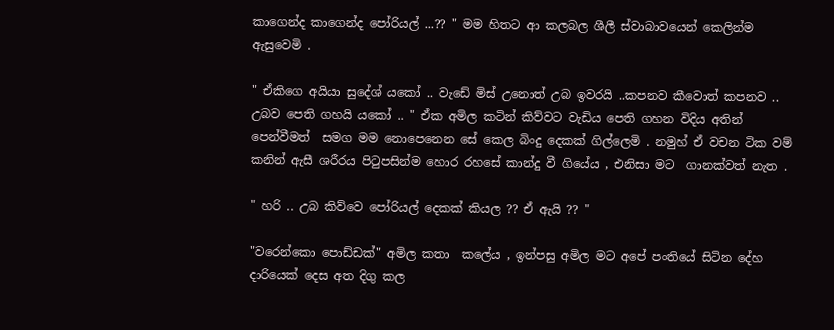කාගෙන්ද කාගෙන්ද පෝරියල් ...?? " මම හිතට ආ කලබල ශීලී ස්වාබාවයෙන් කෙලින්ම ඇසුවෙමි .

" ඒකිගෙ අයියා සුදේශ් යකෝ .. වැඩේ මිස් උනොත් උබ ඉවරයි ..කපනව කීවොත් කපනව .. උබව පෙති ගහයි යකෝ .. " ඒක අමිල කටින් කිව්වට වැඩිය පෙති ගහන විදිය අතින් පෙන්වීමත්  සමග මම නොපෙනෙන සේ කෙල බිංදු දෙකක් ගිල්ලෙමි . නමුහ් ඒ වචන ටික වම් කනින් ඇසී ශරීරය පිටුපසින්ම හොර රහසේ කාන්දු වී ගියේය , එනිසා මට  ගානක්වත් නැත .

" හරි .. උබ කිව්වෙ පෝරියල් දෙකක් කියල ?? ඒ ඇයි ?? "

"වරෙන්කො පොඩ්ඩක්" අමිල කතා  කලේය , ඉන්පසු අමිල මට අපේ පංතියේ සිටින දේහ දාරියෙක් දෙස අත දිගු කල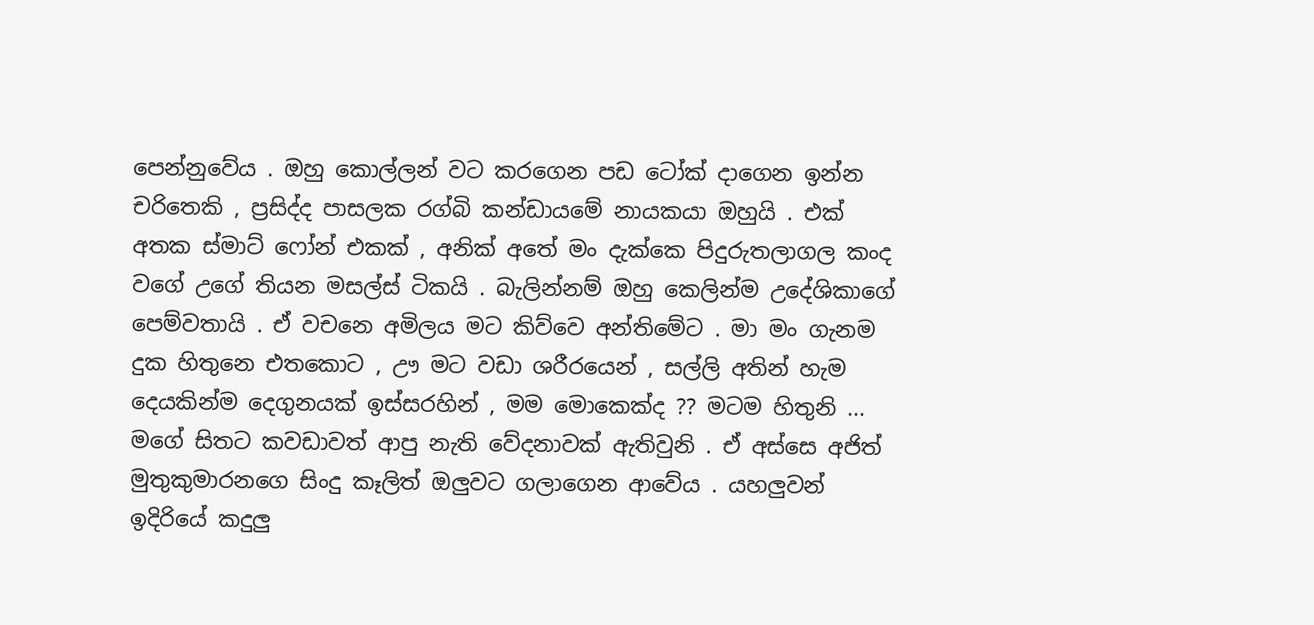පෙන්නුවේය . ඔහු කොල්ලන් වට කරගෙන පඩ ටෝක් දාගෙන ඉන්න චරිතෙකි , ප්‍රසිද්ද පාසලක රග්බි කන්ඩායමේ නායකයා ඔහුයි . එක් අතක ස්මාට් ෆෝන් එකක් , අනික් අතේ මං දැක්කෙ පිදුරුතලාගල කංද වගේ උගේ තියන මසල්ස් ටිකයි . බැලින්නම් ඔහු කෙලින්ම උදේශිකාගේ පෙම්වතායි . ඒ වචනෙ අමිලය මට කිව්වෙ අන්තිමේට . මා මං ගැනම දුක හිතුනෙ එතකොට , ඌ මට වඩා ශරීරයෙන් , සල්ලි අතින් හැම දෙයකින්ම දෙගුනයක් ඉස්සරහින් , මම මොකෙක්ද ?? මටම හිතුනි ... මගේ සිතට කවඩාවත් ආපු නැති වේදනාවක් ඇතිවුනි . ඒ අස්සෙ අජිත් මුතුකුමාරනගෙ සිංදු කෑලිත් ඔලුවට ගලාගෙන ආවේය . යහලුවන් ඉදිරියේ කදුලු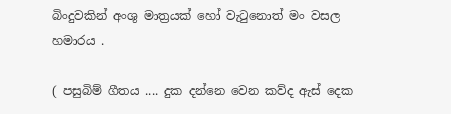බිංදුවකින් අංශු මාත්‍රයක් හෝ වැටුනොත් මං වසල හමාරය .

( පසුබිම් ගීතය .... දුක දන්නෙ වෙන කව්ද ඇස් දෙක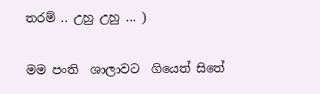තරම් .. උහු උහු ... )

මම පංති  ශාලාවට  ගියෙත් සිතේ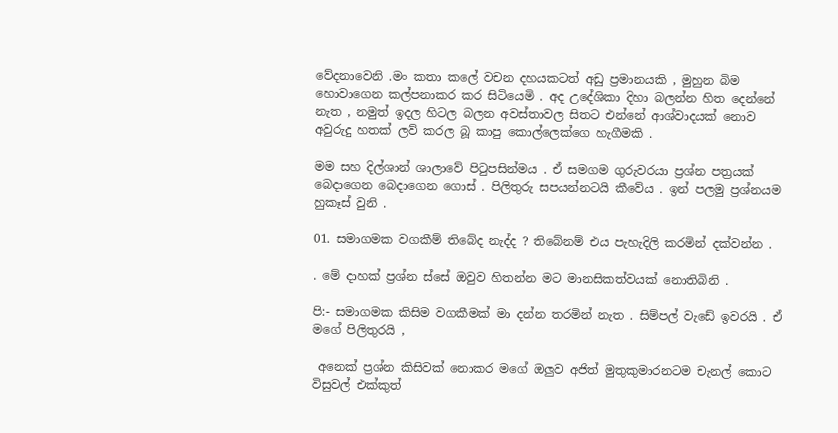වේදනාවෙනි .මං කතා කලේ වචන දහයකටත් අඩු ප්‍රමානයකි , මුහුන බිම හොවාගෙන කල්පනාකර කර සිටියෙමි . අද උදේශිකා දිහා බලන්න හිත දෙන්නේ නැත , නමුත් ඉදල හිටල බලන අවස්තාවල සිතට එන්නේ ආශ්වාදයක් නොව අවුරුදු හතක් ලව් කරල බූ කාපු කොල්ලෙක්ගෙ හැගීමකි .

මම සහ දිල්ශාන් ශාලාවේ පිටුපසින්මය . ඒ සමගම ගුරුවරයා ප්‍රශ්න පත්‍රයක් බෙදාගෙන බෙදාගෙන ගොස් . පිලිතුරු සපයන්නටයි කීවේය . ඉන් පලමු ප්‍රශ්නයම හුකෑස් වුනි .

01. සමාගමක වගකීම් තිබේද නැද්ද ? තිබේනම් එය පැහැදිලි කරමින් දක්වන්න .

. මේ දාහක් ප්‍රශ්න ස්සේ ඔවුව හිතන්න මට මානසිකත්වයක් නොතිබිනි .

පි:- සමාගමක කිසිම වගකීමක් මා දන්න තරමින් නැත . සිම්පල් වැඩේ ඉවරයි . ඒ මගේ පිලිතුරයි ,

 අනෙක් ප්‍රශ්න කිසිවක් නොකර මගේ ඔලුව අජිත් මුතුකුමාරනටම චැනල් කොට විසුවල් එක්කුත්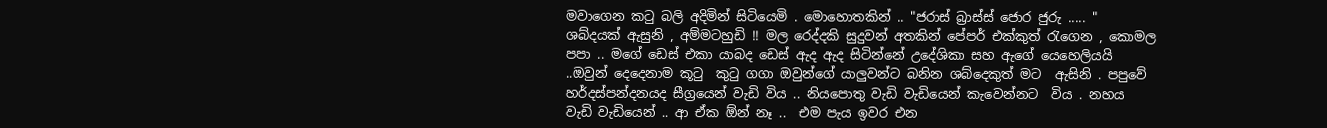මවාගෙන කටු බලි අදිමින් සිටියෙමි . මොහොතකින් .. "ජරාස් බ්‍රාස්ස් ජොර ජුරු ..... " ශබ්දයක් ඇසුනි , අම්මටහුඩි !! මල රෙද්දකි සුදුවන් අතකින් පේපර් එක්කුත් රැගෙන , කොමල පපා .. මගේ ඩෙස් එකා යාබද ඩෙස් ඇද ඇද සිටින්නේ උදේශිකා සහ ඇගේ යෙහෙලියයි ..ඔවුන් දෙදෙනාම කූටු  කුටු ගගා ඔවුන්ගේ යාලුවන්ට බනින ශබ්දෙකුත් මට  ඇසිනි . පපුවේ හර්දස්පන්දනයද සීග්‍රයෙන් වැඩි විය .. නියපොතු වැඩි වැඩියෙන් කැවෙන්නට  විය . නහය වැඩි වැඩියෙන් .. ආ ඒක ඕන් නෑ ..  එම පැය ඉවර එන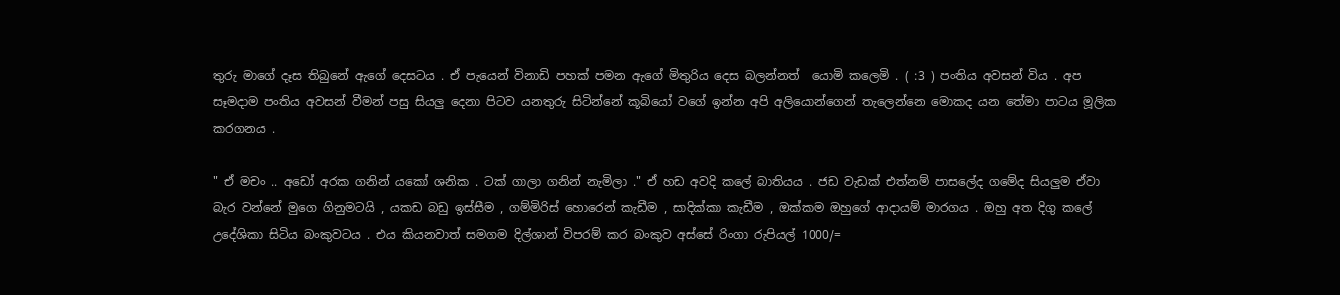තුරු මාගේ දෑස තිබුනේ ඇගේ දෙසටය . ඒ පැයෙන් විනාඩි පහක් පමන ඇගේ මිතුරිය දෙස බලන්නත්  යොමි කලෙමි . ( :3 ) පංතිය අවසන් විය . අප සෑමදාම පංතිය අවසන් වීමන් පසු සියලු දෙනා පිටව යනතුරු සිටින්නේ කූබියෝ වගේ ඉන්න අපි අලියොන්ගෙන් තැලෙන්නෙ මොකද යන තේමා පාටය මූලික කරගනය .

" ඒ මචං .. අඩෝ අරක ගනින් යකෝ ශනික . ටක් ගාලා ගනින් නැමිලා ." ඒ හඩ අවදි කලේ බාතියය . ජඩ වැඩක් එත්නම් පාසලේද ගමේද සියලුම ඒවා බැර වන්නේ මුගෙ ගිනුමටයි , යකඩ බඩු ඉස්සීම , ගම්මිරිස් හොරෙන් කැඩීම , සාදික්කා කැඩීම , ඔක්කම ඔහුගේ ආදායම් මාරගය . ඔහු අත දිගු කලේ උදේශිකා සිටිය බංකුවටය . එය කියනවාත් සමගම දිල්ශාන් විපරම් කර බංකුව අස්සේ රිංගා රුපියල් 1000/=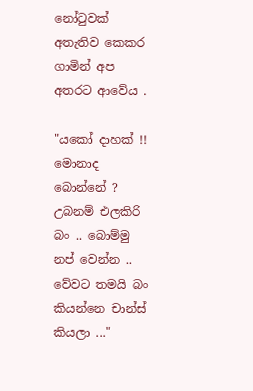නෝටුවක් අතැතිව කෙකර ගාමින් අප අතරට ආවේය .

"යකෝ දාහක් !! මොනාද බොන්නේ ? උබනම් එලකිරි බං .. බොම්මු නප් වෙන්න .. වේවට තමයි බං කියන්නෙ චාන්ස් කියලා ..."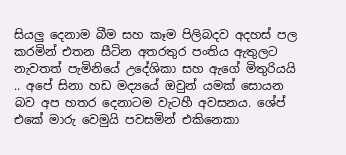සියලු දෙනාම බීම සහ කෑම පිලිබදව අදහස් පල කරමින් එතන සීටින අතරතුර පංතිය ඇතුලට නැවතත් පැමිනියේ උදේශිකා සහ ඇගේ මිතුරියයි .. අපේ සිනා හඩ මද්‍යයේ ඔවුන් යමක් සොයන බව අප හතර දෙනාටම වැටහී අවසනය. ශේප් එකේ මාරු වෙමුයි පවසමින් එකිනෙකා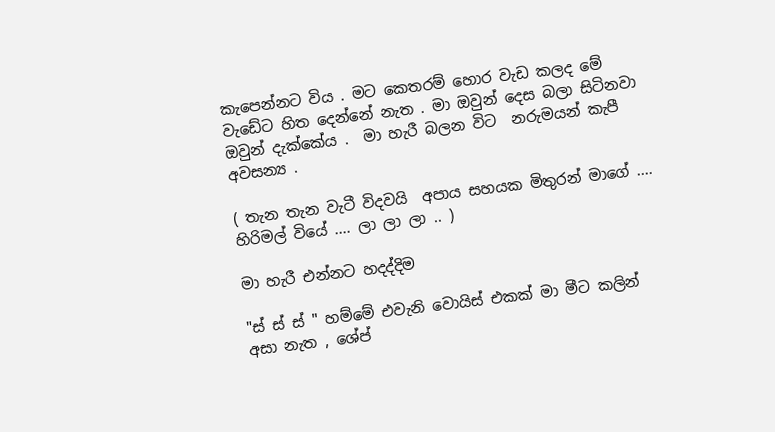කැපෙන්නට විය . මට කෙතරම් හොර වැඩ කලද මේ වැඩේට හිත දෙන්නේ නැත . මා ඔවුන් දෙස බලා සිටිනවා ඔවුන් දැක්කේය .  මා හැරී බලන විට  නරුමයන් කැපී අවසන්‍ය .

( තැන තැන වැටී විදවයි  අපාය සහයක මිතුරන් මාගේ .... හිරිමල් වියේ .... ලා ලා ලා .. )

මා හැරී එන්නට හදද්දිම

"ස් ස් ස් " හම්මේ එවැනි වොයිස් එකක් මා මීට කලින් අසා නැත , ශේප්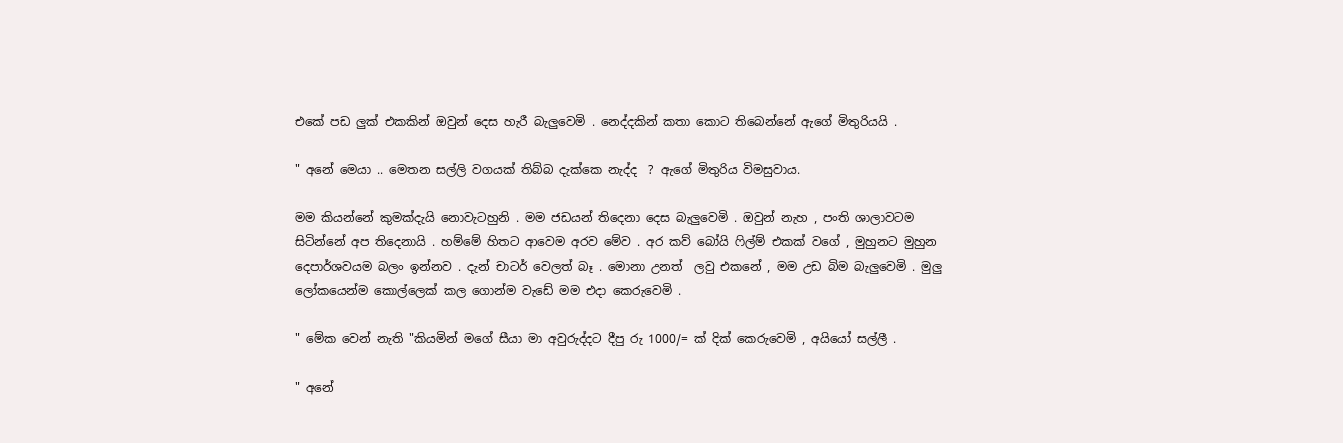එකේ පඩ ලුක් එකකින් ඔවුන් දෙස හැරී බැලුවෙමි . නෙද්දකින් කතා කොට තිබෙන්නේ ඇගේ මිතුරියයි .

" අනේ මෙයා .. මෙතන සල්ලි වගයක් තිබ්බ දැක්කෙ නැද්ද  ? ඇගේ මිතුරිය විමසුවාය.

මම කියන්නේ කුමක්දැයි නොවැටහුනි . මම ජඩයන් තිදෙනා දෙස බැලුවෙමි . ඔවුන් නැහ , පංති ශාලාවටම සිටින්නේ අප තිදෙනායි . හම්මේ හිතට ආවෙම අරව මේව . අර කව් බෝයි ෆිල්ම් එකක් වගේ , මුහුනට මුහුන දෙපාර්ශවයම බලං ඉන්නව . දැන් චාටර් වෙලත් බෑ . මොනා උනත්  ලවු එකනේ , මම උඩ බිම බැලුවෙමි . මුලු ලෝකයෙන්ම කොල්ලෙක් කල ගොන්ම වැඩේ මම එදා කෙරුවෙමි .

" මේක වෙන් නැති "කියමින් මගේ සීයා මා අවුරුද්දට දීපු රු 1000/= ක් දික් කෙරුවෙමි , අයියෝ සල්ලී .

" අනේ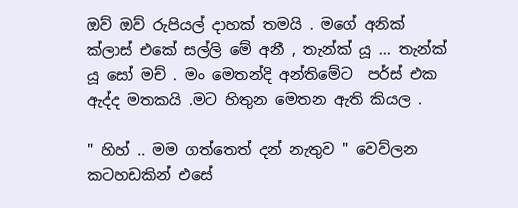ඔව් ඔව් රුපියල් දාහක් තමයි . මගේ අනික් ක්ලාස් එකේ සල්ලි මේ අනී , තැන්ක් යූ ... තැන්ක් යූ සෝ මච් . මං මෙතන්දි අන්තිමේට  පර්ස් එක ඇද්ද මතකයි .මට හිතුන මෙතන ඇති කියල .

" හිහ් .. මම ගත්තෙත් දන් නැතුව " වෙව්ලන කටහඩකින් එසේ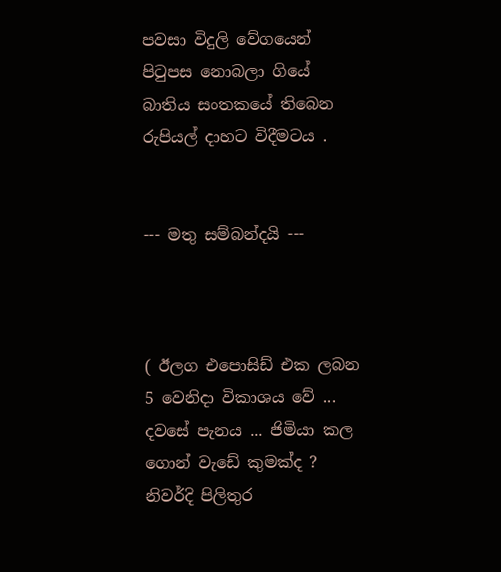පවසා විදුලි වේගයෙන් පිටුපස නොබලා ගියේ බාතිය සංතකයේ තිබෙන රුපියල් දාහට විදීමටය .


--- මතු සම්බන්දයි ---



( ඊලග එපොසිඩ් එක ලබන 5 වෙනිදා විකාශය වේ ... දවසේ පැනය ... ජිමියා කල ගොන් වැඩේ කුමක්ද ? නිවර්දි පිලිතුර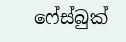ෆේස්බුක්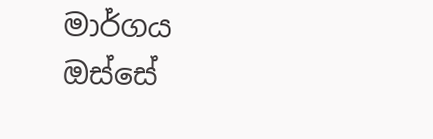මාර්ගය ඔස්සේ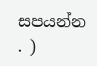සපයන්න . )